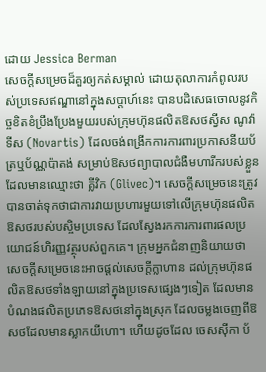ដោយ Jessica Berman
សេចក្តីសម្រេចដ៏គួរឲ្យកត់សម្គាល់ ដោយតុលាការកំពូលរបស់ប្រទេសឥណ្ឌានៅក្នុងសប្តាហ៍នេះ បានបដិសេធចោលនូវកិច្ចខិតខំប្រឹងប្រែងមួយរបស់ក្រុមហ៊ុនផលិតឱសថស្វីស ណូវ៉ាទីស (Novartis) ដែលចង់ពង្រីកការការពារប្រកាសនីយប័ត្រឬប័ណ្ណប៉ាតង់ សម្រាប់ឱសថព្យាបាលជំងឺមហារីករបស់ខ្លួន ដែលមានឈ្មោះថា គ្លីវិក (Glivec)។ សេចក្តីសម្រេចនេះត្រូវបានចាត់ទុកថាជាការវាយប្រហារមួយទៅលើក្រុមហ៊ុនផលិតឱសថរបស់បស្ចិមប្រទេស ដែលស្វែងរកការការពារផលប្រយោជន៍ហិរញ្ញវត្ថុរបស់ពួកគេ។ ក្រុមអ្នកជំនាញនិយាយថា សេចក្តីសម្រេចនេះអាចផ្តល់សេចក្តីក្លាហាន ដល់ក្រុមហ៊ុនផលិតឱសថទាំងឡាយនៅក្នុងប្រទេសផ្សេងៗទៀត ដែលមានបំណងផលិតប្រភេទឱសថនៅក្នុងស្រុក ដែលចម្លងចេញពីឱសថដែលមានស្លាកយីហោ។ ហើយដូចដែល ចេសស៊ីកា ប័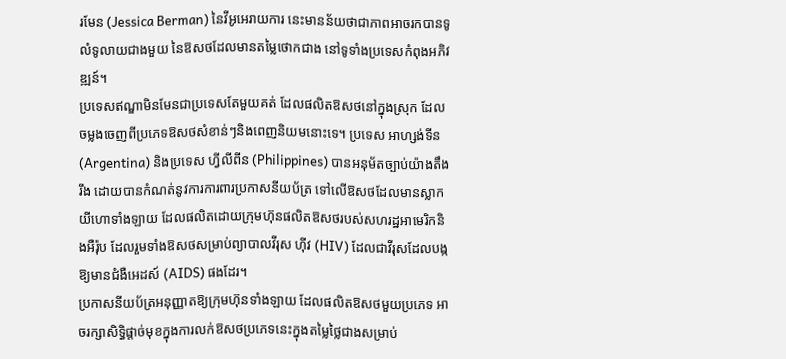រមែន (Jessica Berman) នៃវីអូអេរាយការ នេះមានន័យថាជាភាពអាចរកបានទូលំទូលាយជាងមួយ នៃឱសថដែលមានតម្លៃថោកជាង នៅទូទាំងប្រទេសកំពុងអភិវឌ្ឍន៍។
ប្រទេសឥណ្ឌាមិនមែនជាប្រទេសតែមួយគត់ ដែលផលិតឱសថនៅក្នុងស្រុក ដែលចម្លងចេញពីប្រភេទឱសថសំខាន់ៗនិងពេញនិយមនោះទេ។ ប្រទេស អាហ្សង់ទីន (Argentina) និងប្រទេស ហ្វីលីពីន (Philippines) បានអនុម័តច្បាប់យ៉ាងតឹងរឹង ដោយបានកំណត់នូវការការពារប្រកាសនីយប័ត្រ ទៅលើឱសថដែលមានស្លាកយីហោទាំងឡាយ ដែលផលិតដោយក្រុមហ៊ុនផលិតឱសថរបស់សហរដ្ឋអាមេរិកនិងអឺរ៉ុប ដែលរួមទាំងឱសថសម្រាប់ព្យាបាលវីរុស ហ៊ីវ (HIV) ដែលជាវីរុសដែលបង្កឱ្យមានជំងឺអេដស៍ (AIDS) ផងដែរ។
ប្រកាសនីយប័ត្រអនុញ្ញាតឱ្យក្រុមហ៊ុនទាំងឡាយ ដែលផលិតឱសថមួយប្រភេទ អាចរក្សាសិទ្ធិផ្តាច់មុខក្នុងការលក់ឱសថប្រភេទនេះក្នុងតម្លៃថ្លៃជាងសម្រាប់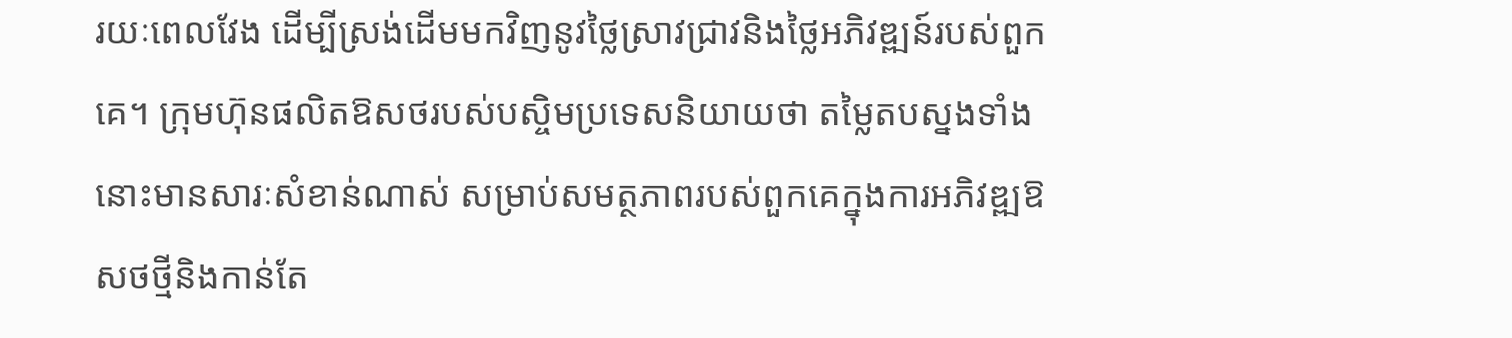រយៈពេលវែង ដើម្បីស្រង់ដើមមកវិញនូវថ្លៃស្រាវជ្រាវនិងថ្លៃអភិវឌ្ឍន៍របស់ពួកគេ។ ក្រុមហ៊ុនផលិតឱសថរបស់បស្ចិមប្រទេសនិយាយថា តម្លៃតបស្នងទាំងនោះមានសារៈសំខាន់ណាស់ សម្រាប់សមត្ថភាពរបស់ពួកគេក្នុងការអភិវឌ្ឍឱសថថ្មីនិងកាន់តែ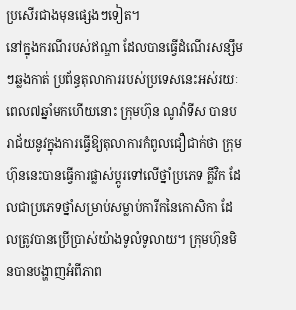ប្រសើរជាងមុនផ្សេងៗទៀត។
នៅក្នុងករណីរបស់ឥណ្ឌា ដែលបានធ្វើដំណើរសន្សឹមៗឆ្លងកាត់ ប្រព័ន្ធតុលាការរបស់ប្រទេសនេះអស់រយៈពេល៧ឆ្នាំមកហើយនោះ ក្រុមហ៊ុន ណូវ៉ាទីស បានបរាជ័យនូវក្នុងការធ្វើឱ្យតុលាការកំពូលជឿជាក់ថា ក្រុមហ៊ុននេះបានធ្វើការផ្លាស់ប្តូរទៅលើថ្នាំប្រភេទ គ្លីវិក ដែលជាប្រភេទថ្នាំសម្រាប់សម្លាប់ការីកនៃកោសិកា ដែលត្រូវបានប្រើប្រាស់យ៉ាងទូលំទូលាយ។ ក្រុមហ៊ុនមិនបានបង្ហាញអំពីភាព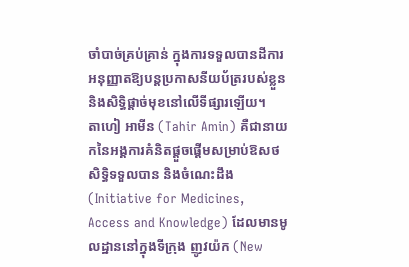ចាំបាច់គ្រប់គ្រាន់ ក្នុងការទទួលបានដីការអនុញ្ញាតឱ្យបន្តប្រកាសនីយប័ត្ររបស់ខ្លួន និងសិទ្ធិផ្តាច់មុខនៅលើទីផ្សារឡើយ។
តាហៀ អាមីន (Tahir Amin) គឺជានាយកនៃអង្គការគំនិតផ្តួចផ្តើមសម្រាប់ឱសថ សិទ្ធិទទួលបាន និងចំណេះដឹង (Initiative for Medicines, Access and Knowledge) ដែលមានមូលដ្ឋាននៅក្នុងទីក្រុង ញូវយ៉ក (New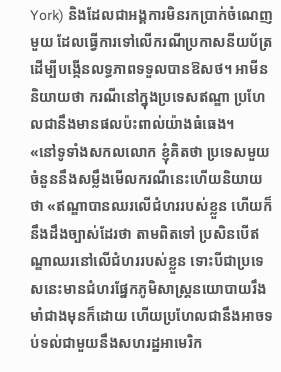York) និងដែលជាអង្គការមិនរកប្រាក់ចំណេញមួយ ដែលធ្វើការទៅលើករណីប្រកាសនីយប័ត្រ ដើម្បីបង្កើនលទ្ធភាពទទួលបានឱសថ។ អាមីន និយាយថា ករណីនៅក្នុងប្រទេសឥណ្ឌា ប្រហែលជានឹងមានផលប៉ះពាល់យ៉ាងធំធេង។
«នៅទូទាំងសកលលោក ខ្ញុំគិតថា ប្រទេសមួយចំនួននឹងសម្លឹងមើលករណីនេះហើយនិយាយថា «ឥណ្ឌាបានឈរលើជំហររបស់ខ្លួន ហើយក៏នឹងដឹងច្បាស់ដែរថា តាមពិតទៅ ប្រសិនបើឥណ្ឌាឈរនៅលើជំហររបស់ខ្លួន ទោះបីជាប្រទេសនេះមានជំហរផ្នែកភូមិសាស្រ្តនយោបាយរឹងមាំជាងមុនក៏ដោយ ហើយប្រហែលជានឹងអាចទប់ទល់ជាមួយនឹងសហរដ្ឋអាមេរិក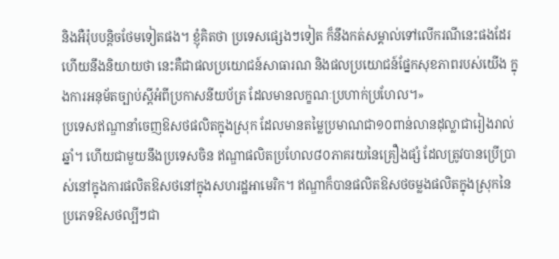និងអឺរ៉ុបបន្តិចថែមទៀតផង។ ខ្ញុំគិតថា ប្រទេសផ្សេងៗទៀត ក៏នឹងកត់សម្គាល់ទៅលើករណីនេះផងដែរហើយនឹងនិយាយថា នេះគឺជាផលប្រយោជន៍សាធារណ និងផលប្រយោជន៍ផ្នែកសុខភាពរបស់យើង ក្នុងការអនុម័តច្បាប់ស្តីអំពីប្រកាសនីយប័ត្រ ដែលមានលក្ខណៈប្រហាក់ប្រហែល។»
ប្រទេសឥណ្ឌានាំចេញឱសថផលិតក្នុងស្រុក ដែលមានតម្លៃប្រមាណជា១០ពាន់លានដុល្លាជារៀងរាល់ឆ្នាំ។ ហើយជាមួយនឹងប្រទេសចិន ឥណ្ឌាផលិតប្រហែល៨០ភាគរយនៃគ្រឿងផ្សំ ដែលត្រូវបានប្រើប្រាស់នៅក្នុងការផលិតឱសថនៅក្នុងសហរដ្ឋអាមេរិក។ ឥណ្ឌាក៏បានផលិតឱសថចម្លងផលិតក្នុងស្រុកនៃប្រភេទឱសថល្បីៗជា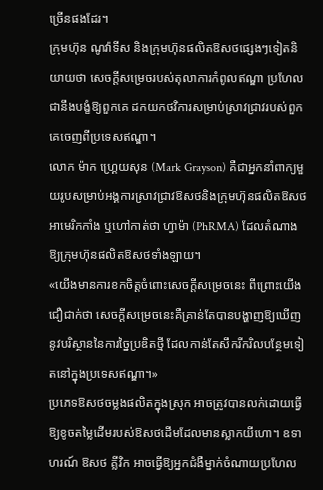ច្រើនផងដែរ។
ក្រុមហ៊ុន ណូវ៉ាទីស និងក្រុមហ៊ុនផលិតឱសថផ្សេងៗទៀតនិយាយថា សេចក្តីសម្រេចរបស់តុលាការកំពូលឥណ្ឌា ប្រហែលជានឹងបង្ខំឱ្យពួកគេ ដកយកថវិការសម្រាប់ស្រាវជ្រាវរបស់ពួកគេចេញពីប្រទេសឥណ្ឌា។
លោក ម៉ាក ហ្រ្គេយសុន (Mark Grayson) គឺជាអ្នកនាំពាក្យមួយរូបសម្រាប់អង្គការស្រាវជ្រាវឱសថនិងក្រុមហ៊ុនផលិតឱសថអាមេរិកកាំង ឬហៅកាត់ថា ហ្វាម៉ា (PhRMA) ដែលតំណាងឱ្យក្រុមហ៊ុនផលិតឱសថទាំងឡាយ។
«យើងមានការខកចិត្តចំពោះសេចក្តីសម្រេចនេះ ពីព្រោះយើងជឿជាក់ថា សេចក្តីសម្រេចនេះគឺគ្រាន់តែបានបង្ហាញឱ្យឃើញនូវបរិស្ថាននៃការច្នៃប្រឌិតថ្មី ដែលកាន់តែសឹករីករិលបន្ថែមទៀតនៅក្នុងប្រទេសឥណ្ឌា។»
ប្រភេទឱសថចម្លងផលិតក្នុងស្រុក អាចត្រូវបានលក់ដោយធ្វើឱ្យខូចតម្លៃដើមរបស់ឱសថដើមដែលមានស្លាកយីហោ។ ឧទាហរណ៍ ឱសថ គ្លីវិក អាចធ្វើឱ្យអ្នកជំងឺម្នាក់ចំណាយប្រហែល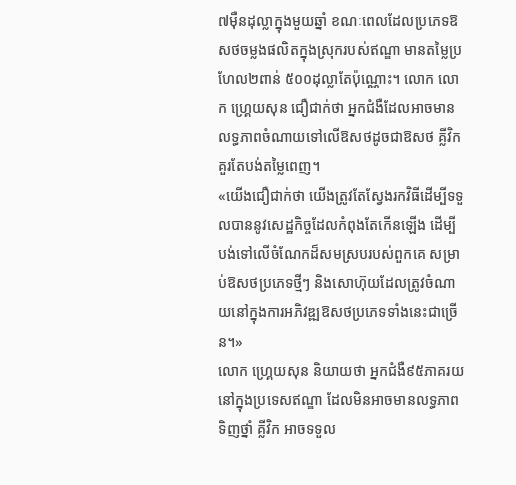៧ម៉ឺនដុល្លាក្នុងមួយឆ្នាំ ខណៈពេលដែលប្រភេទឱសថចម្លងផលិតក្នុងស្រុករបស់ឥណ្ឌា មានតម្លៃប្រហែល២ពាន់ ៥០០ដុល្លាតែប៉ុណ្ណោះ។ លោក លោក ហ្រ្គេយសុន ជឿជាក់ថា អ្នកជំងឺដែលអាចមានលទ្ធភាពចំណាយទៅលើឱសថដូចជាឱសថ គ្លីវិក គួរតែបង់តម្លៃពេញ។
«យើងជឿជាក់ថា យើងត្រូវតែស្វែងរកវិធីដើម្បីទទួលបាននូវសេដ្ឋកិច្ចដែលកំពុងតែកើនឡើង ដើម្បីបង់ទៅលើចំណែកដ៏សមស្របរបស់ពួកគេ សម្រាប់ឱសថប្រភេទថ្មីៗ និងសោហ៊ុយដែលត្រូវចំណាយនៅក្នុងការអភិវឌ្ឍឱសថប្រភេទទាំងនេះជាច្រើន។»
លោក ហ្រ្គេយសុន និយាយថា អ្នកជំងឺ៩៥ភាគរយនៅក្នុងប្រទេសឥណ្ឌា ដែលមិនអាចមានលទ្ធភាពទិញថ្នាំ គ្លីវិក អាចទទួល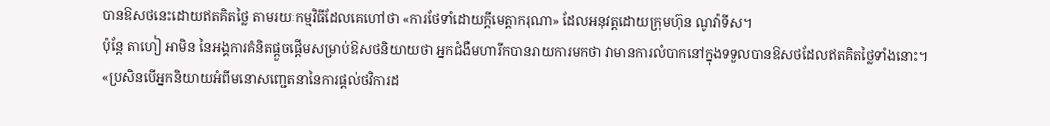បានឱសថនេះដោយឥតគិតថ្លៃ តាមរយៈកម្មវិធីដែលគេហៅថា «ការថែទាំដោយក្តីមេត្តាករុណា» ដែលអនុវត្តដោយក្រុមហ៊ុន ណូវ៉ាទីស។
ប៉ុន្តែ តាហៀ អាមិន នៃអង្គការគំនិតផ្តួចផ្តើមសម្រាប់ឱសថនិយាយថា អ្នកជំងឺមហារីកបានរាយការមកថា វាមានការលំបាកនៅក្នុងទទួលបានឱសថដែលឥតគិតថ្លៃទាំងនោះ។
«ប្រសិនបើអ្នកនិយាយអំពីមនោសញ្ជេតនានៃការផ្តល់ថវិការដ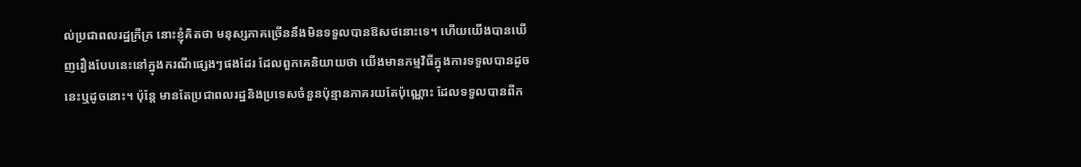ល់ប្រជាពលរដ្ឋក្រីក្រ នោះខ្ញុំគិតថា មនុស្សភាគច្រើននឹងមិនទទួលបានឱសថនោះទេ។ ហើយយើងបានឃើញរឿងបែបនេះនៅក្នុងករណីផ្សេងៗផងដែរ ដែលពួកគេនិយាយថា យើងមានកម្មវិធីក្នុងការទទួលបានដូចនេះឬដូចនោះ។ ប៉ុន្តែ មានតែប្រជាពលរដ្ឋនិងប្រទេសចំនួនប៉ុន្មានភាគរយតែប៉ុណ្ណោះ ដែលទទួលបានពីក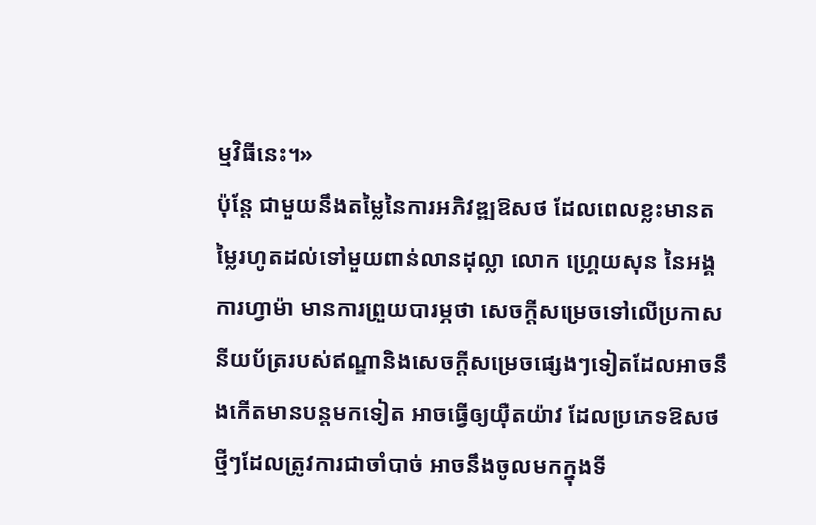ម្មវិធីនេះ។»
ប៉ុន្តែ ជាមួយនឹងតម្លៃនៃការអភិវឌ្ឍឱសថ ដែលពេលខ្លះមានតម្លៃរហូតដល់ទៅមួយពាន់លានដុល្លា លោក ហ្រ្គេយសុន នៃអង្គការហ្វាម៉ា មានការព្រួយបារម្ភថា សេចក្តីសម្រេចទៅលើប្រកាសនីយប័ត្ររបស់ឥណ្ឌានិងសេចក្តីសម្រេចផ្សេងៗទៀតដែលអាចនឹងកើតមានបន្តមកទៀត អាចធ្វើឲ្យយ៉ឺតយ៉ាវ ដែលប្រភេទឱសថថ្មីៗដែលត្រូវការជាចាំបាច់ អាចនឹងចូលមកក្នុងទី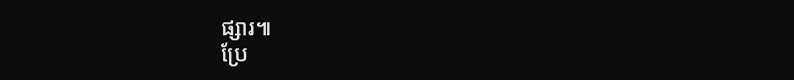ផ្សារ៕
ប្រែ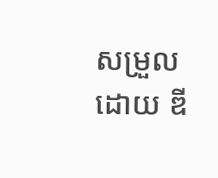សម្រួលដោយ ឌី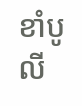ខាំបូលី